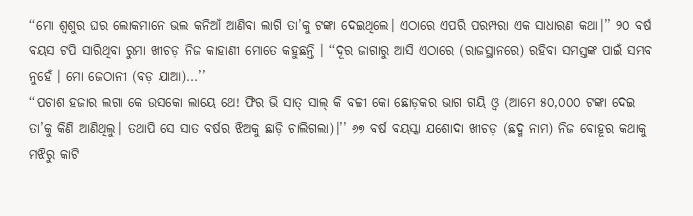‘‘ମୋ ଶ୍ୱଶୁର ଘର ଲୋକମାନେ ଭଲ କନିଆଁ ଆଣିବା ଲାଗି ତା’କୁ ଟଙ୍କା ଦେଇଥିଲେ। ଏଠାରେ ଏପରି ପରମ୍ପରା ଏକ ସାଧାରଣ କଥା।’’ ୨୦ ବର୍ଷ ବୟସ ଟପି ସାରିଥିବା ରୁମା ଖୀଚଡ଼ ନିଜ କାହାଣୀ ମୋତେ କହୁଛନ୍ତି । ‘‘ଦୂର ଜାଗାରୁ ଆସି ଏଠାରେ (ରାଜସ୍ଥାନରେ) ରହିବା ସମସ୍ତଙ୍କ ପାଇଁ ସମ୍ଭବ ନୁହେଁ । ମୋ ଜେଠାନୀ (ବଡ଼ ଯାଆ)...’’
‘‘ପଚାଶ ହଜାର ଲଗା କେ ଉସକୋ ଲାୟେ ଥେ! ଫିର ଭି ସାତ୍ ସାଲ୍ କି ବଚ୍ଚୀ କୋ ଛୋଡ଼କର ଭାଗ ଗୟି ଓ୍ୱ (ଆମେ ୫୦,୦୦୦ ଟଙ୍କା ଦେଇ ତା’କୁ କିଣି ଆଣିଥିଲୁ। ତଥାପି ସେ ସାତ ବର୍ଷର ଝିଅକୁ ଛାଡ଼ି ଚାଲିଗଲା)।’’ ୬୭ ବର୍ଷ ବୟସ୍କା ଯଶୋଦା ଖୀଚଡ଼ (ଛଦ୍ମ ନାମ) ନିଜ ବୋହୂର କଥାକୁ ମଝିରୁ କାଟି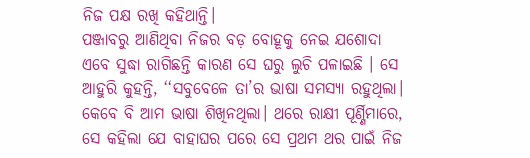ନିଜ ପକ୍ଷ ରଖି କହିଥାନ୍ତି।
ପଞ୍ଜାବରୁ ଆଣିଥିବା ନିଜର ବଡ଼ ବୋହୂକୁ ନେଇ ଯଶୋଦା ଏବେ ସୁଦ୍ଧା ରାଗିଛନ୍ତି କାରଣ ସେ ଘରୁ ଲୁଚି ପଳାଇଛି । ସେ ଆହୁରି କୁହନ୍ତି, ‘‘ସବୁବେଳେ ତା’ର ଭାଷା ସମସ୍ୟା ରହୁଥିଲା। କେବେ ବି ଆମ ଭାଷା ଶିଖିନଥିଲା। ଥରେ ରାକ୍ଷୀ ପୂର୍ଣ୍ଣିମାରେ, ସେ କହିଲା ଯେ ବାହାଘର ପରେ ସେ ପ୍ରଥମ ଥର ପାଇଁ ନିଜ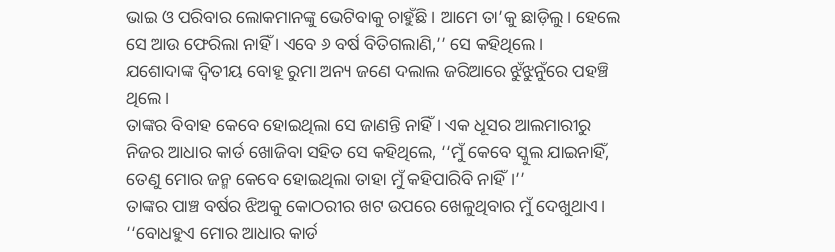ଭାଇ ଓ ପରିବାର ଲୋକମାନଙ୍କୁ ଭେଟିବାକୁ ଚାହୁଁଛି । ଆମେ ତା’କୁ ଛାଡ଼ିଲୁ। ହେଲେ ସେ ଆଉ ଫେରିଲା ନାହିଁ । ଏବେ ୬ ବର୍ଷ ବିତିଗଲାଣି,’’ ସେ କହିଥିଲେ।
ଯଶୋଦାଙ୍କ ଦ୍ୱିତୀୟ ବୋହୂ ରୁମା ଅନ୍ୟ ଜଣେ ଦଲାଲ ଜରିଆରେ ଝୁଁଝୁନୁଁରେ ପହଞ୍ଚି ଥିଲେ।
ତାଙ୍କର ବିବାହ କେବେ ହୋଇଥିଲା ସେ ଜାଣନ୍ତି ନାହିଁ । ଏକ ଧୂସର ଆଲମାରୀରୁ ନିଜର ଆଧାର କାର୍ଡ ଖୋଜିବା ସହିତ ସେ କହିଥିଲେ, ‘‘ମୁଁ କେବେ ସ୍କୁଲ ଯାଇନାହିଁ, ତେଣୁ ମୋର ଜନ୍ମ କେବେ ହୋଇଥିଲା ତାହା ମୁଁ କହିପାରିବି ନାହିଁ।’’
ତାଙ୍କର ପାଞ୍ଚ ବର୍ଷର ଝିଅକୁ କୋଠରୀର ଖଟ ଉପରେ ଖେଳୁଥିବାର ମୁଁ ଦେଖୁଥାଏ।
‘‘ବୋଧହୁଏ ମୋର ଆଧାର କାର୍ଡ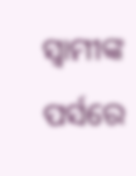ସ୍ୱାମୀଙ୍କ ପର୍ସରେ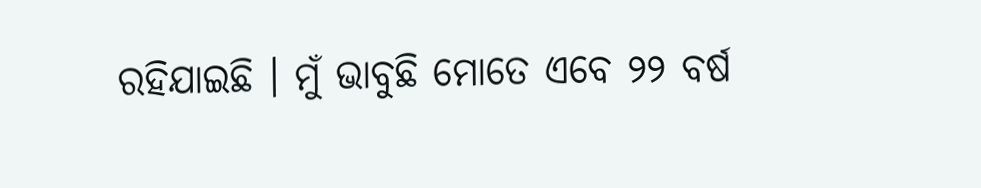ରହିଯାଇଛି । ମୁଁ ଭାବୁଛି ମୋତେ ଏବେ ୨୨ ବର୍ଷ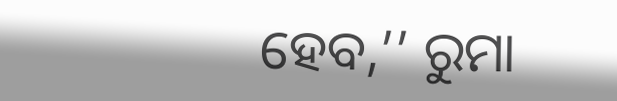ହେବ,’’ ରୁମା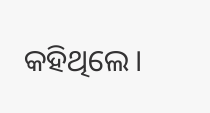କହିଥିଲେ।